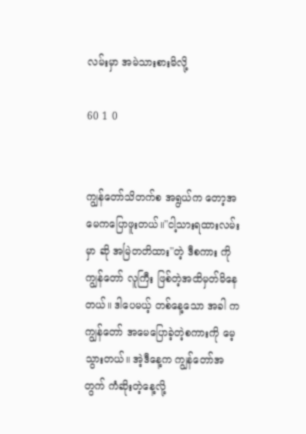လမ်းမှာ အမဲသားစားမိလို့

60 1 0


ကျွန်တော်သိတက်စ အရွယ်က တော့အမေကပြောဖူးတယ်။''ငါ့သားရထားလမ်းမှာ ဆို အမြဲတတိထား''တဲ့ ဒီစကား ကိုကျွန်တော် လူကြီး ဖြစ်တဲ့အထိမှတ်မိနေတယ်။ ဒါပေမယ့် တစ်နေ့သော အခါ က ကျွန်တော် အမေပြောခဲ့တဲ့စကားကို မေ့သွားတယ်။ အဲ့ဒီနေ့က ကျွန်တော်အတွက် ကံဆိုးတဲ့နေ့လို့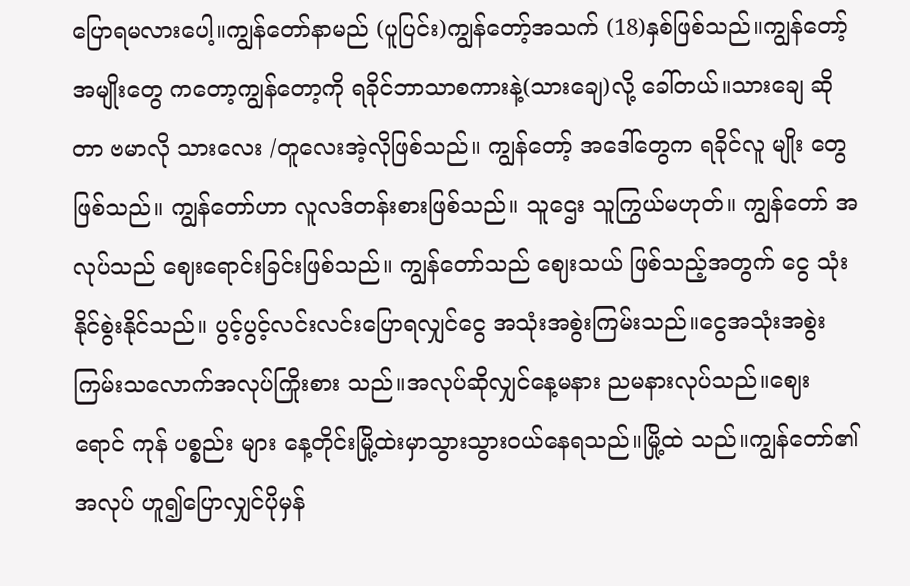ပြောရမလားပေါ့။ကျွန်တော်နာမည် (ပူပြင်း)ကျွန်တော့်အသက် (18)နှစ်ဖြစ်သည်။ကျွန်တော့် အမျိုးတွေ ကတော့ကျွန်တော့ကို ရခိုင်ဘာသာစကားနဲ့(သားချေ)လို့ ခေါ်တယ်။သားချေ ဆိုတာ ဗမာလို သားလေး /တူလေးအဲ့လိုဖြစ်သည်။ ကျွန်တော့် အဒေါ်တွေက ရခိုင်လူ မျိုး တွေဖြစ်သည်။ ကျွန်တော်ဟာ လူလဒ်တန်းစားဖြစ်သည်။ သူဌေး သူကြွယ်မဟုတ်။ ကျွန်တော် အလုပ်သည် ဈေးရောင်းခြင်းဖြစ်သည်။ ကျွန်တော်သည် ဈေးသယ် ဖြစ်သည့်အတွက် ငွေ သုံးနိုင်စွဲးနိုင်သည်။ ပွင့်ပွင့်လင်းလင်းပြောရလျှင်ငွေ အသုံးအစွဲးကြမ်းသည်။ငွေအသုံးအစွဲး ကြမ်းသလောက်အလုပ်ကြိုးစား သည်။အလုပ်ဆိုလျှင်နေ့မနား ညမနားလုပ်သည်။ဈေးရောင် ကုန် ပစ္စည်း များ နေ့တိုင်းမြို့ထဲးမှာသွားသွားဝယ်နေရသည်။မြို့ထဲ သည်။ကျွန်တော်၏အလုပ် ဟူ၍ပြောလျှင်ပိုမှန်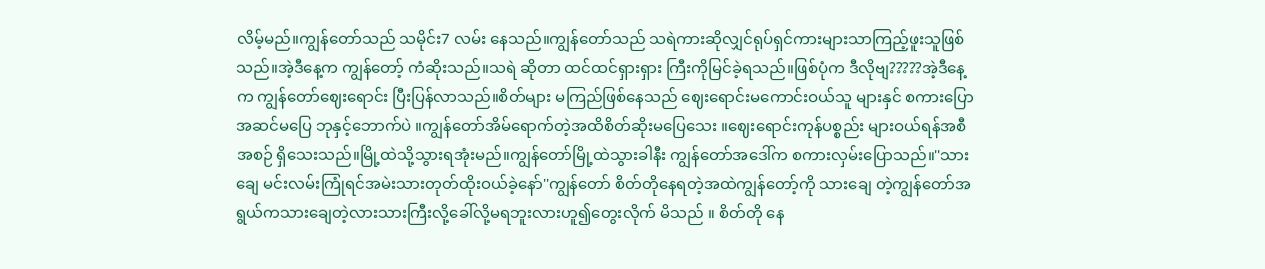လိမ့်မည်။ကျွန်တော်သည် သမိုင်း7 လမ်း နေသည်။ကျွန်တော်သည် သရဲကားဆိုလျှင်ရုပ်ရှင်ကားများသာကြည့်ဖူးသူဖြစ်သည်။အဲ့ဒီနေ့က ကျွန်တော့် ကံဆိုးသည်။သရဲ ဆိုတာ ထင်ထင်ရှားရှား ကြီးကိုမြင်ခဲ့ရသည်။ဖြစ်ပုံက ဒီလိုဗျ?????အဲ့ဒီနေ့က ကျွန်တော်ဈေးရောင်း ပြီးပြန်လာသည်။စိတ်များ မကြည်ဖြစ်နေသည် ဈေးရောင်းမကောင်းဝယ်သူ များနှင် စကားပြောအဆင်မပြေ ဘုနှင့်ဘောက်ပဲ ။ကျွန်တော်အိမ်ရောက်တဲ့အထိစိတ်ဆိုးမပြေသေး ။ဈေးရောင်းကုန်ပစ္စည်း များဝယ်ရန်အစီအစဉ် ရှိသေးသည်။မြို့ထဲသို့သွားရအုံးမည်။ကျွန်တော်မြို့ထဲသွားခါနီး ကျွန်တော်အဒေါ်က စကားလှမ်းပြောသည်။''သားချေ မင်းလမ်းကြုံရင်အမဲးသားတုတ်ထိုးဝယ်ခဲ့နော်''ကျွန်တော် စိတ်တိုနေရတဲ့အထဲကျွန်တော့်ကို သားချေ တဲ့ကျွန်တော်အရွယ်ကသားချေတဲ့လားသားကြီးလို့ခေါ်လို့မရဘူးလားဟူ၍တွေးလိုက် မိသည် ။ စိတ်တို နေ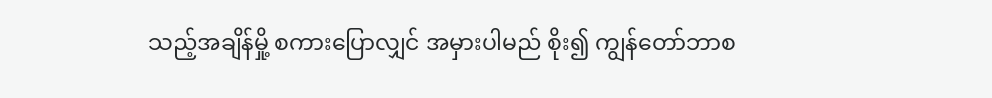သည့်အချိန်မှို့ စကားပြောလျှင် အမှားပါမည် စိုး၍ ကျွန်တော်ဘာစ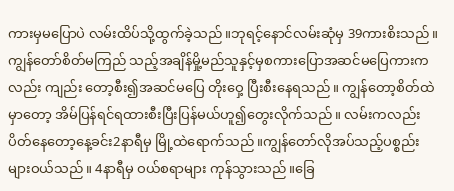ကားမှမပြောပဲ လမ်းထိပ်သို့ထွက်ခဲ့သည်။ဘုရင့်နောင်လမ်းဆုံမှ 39ကားစိးသည်။ကျွန်တော်စိတ်မကြည် သည့်အချိန်မှို့မည်သူနှင့်မှစကားပြောအဆင်မပြေကားကလည်း ကျည်း တော့စီး၍အဆင်မပြေ တိုးဝှေ့ ပြီးစီးနေရသည်။ ကျွန်တော့စိတ်ထဲမှာတော့ အိမ်ပြန်ရင်ရထားစီးပြီးပြန်မယ်ဟူ၍တွေးလိုက်သည်။ လမ်းကလည်းပိတ်နေတော့နေ့ခင်း2နာရီမှ မြို့ထဲရောက်သည်။ကျွန်တော်လိုအပ်သည့်ပစ္စည်း များဝယ်သည်။ 4နာရီမှ ဝယ်စရာများ ကုန်သွားသည်။ခြေ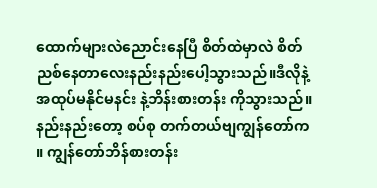ထောက်များလဲညောင်းနေပြီ စိတ်ထဲမှာလဲ စိတ်ညစ်နေတာလေးနည်းနည်းပေါ့သွားသည်။ဒီလိုနဲ့ အထုပ်မနိုင်မနင်း နဲ့ဘိန်းစားတန်း ကိုသွားသည်။နည်းနည်းတော့ စပ်စု တက်တယ်ဗျကျွန်တော်က ။ ကျွန်တော်ဘိန်စားတန်း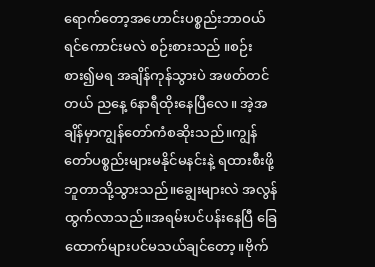ရောက်တော့အဟောင်းပစ္စည်းဘာဝယ် ရင်ကောင်းမလဲ စဉ်းစားသည် ။စဉ်းစား၍မရ အချိန်ကုန်သွားပဲ အဖတ်တင်တယ် ညနေ့ 6နာရီထိုးနေပြီလေ။ အဲ့အချိန်မှာကျွန်တော်ကံစဆိုးသည်။ကျွန်တော်ပစ္စည်းများမနိုင်မနင်းနဲ့ ရထားစီးဖို့ ဘူတာသို့သွားသည်။ချွေးများလဲ အလွန်ထွက်လာသည်။အရမ်းပင်ပန်းနေပြီ ခြေထောက်များပင်မသယ်ချင်တော့။ဗိုက်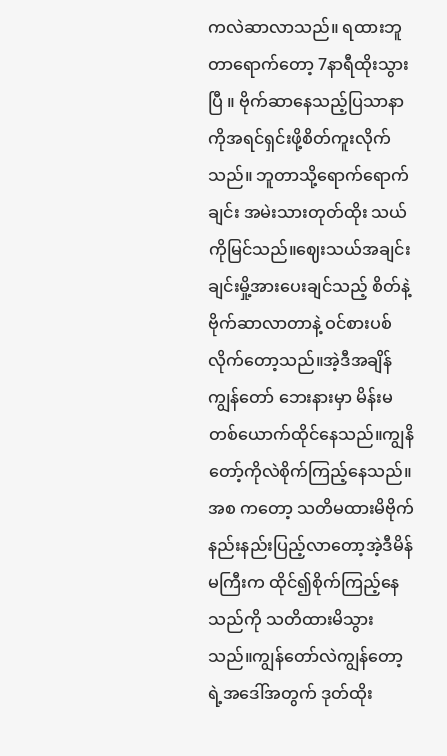ကလဲဆာလာသည်။ ရထားဘူတာရောက်တော့ 7နာရီထိုးသွားပြီ ။ ဗိုက်ဆာနေသည့်ပြသာနာကိုအရင်ရှင်းဖို့စိတ်ကူးလိုက်သည်။ ဘူတာသို့ရောက်ရောက်ချင်း အမဲးသားတုတ်ထိုး သယ်ကိုမြင်သည်။ဈေးသယ်အချင်းချင်းမှို့အားပေးချင်သည့် စိတ်နဲ့ ဗိုက်ဆာလာတာနဲ့ ဝင်စားပစ်လိုက်တော့သည်။အဲ့ဒီအချိန်ကျွန်တော် ဘေးနားမှာ မိန်းမတစ်ယောက်ထိုင်နေသည်။ကျွနိတော့်ကိုလဲစိုက်ကြည့်နေသည်။အစ ကတော့ သတိမထားမိဗိုက်နည်းနည်းပြည့်လာတော့အဲ့ဒီမိန်မကြီးက ထိုင်၍စိုက်ကြည့်နေသည်ကို သတိထားမိသွားသည်။ကျွန်တော်လဲကျွန်တော့ရဲ့အဒေါ်အတွက် ဒုတ်ထိုး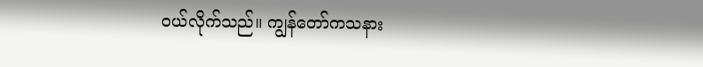ဝယ်လိုက်သည်။ ကျွန်တော်ကသနား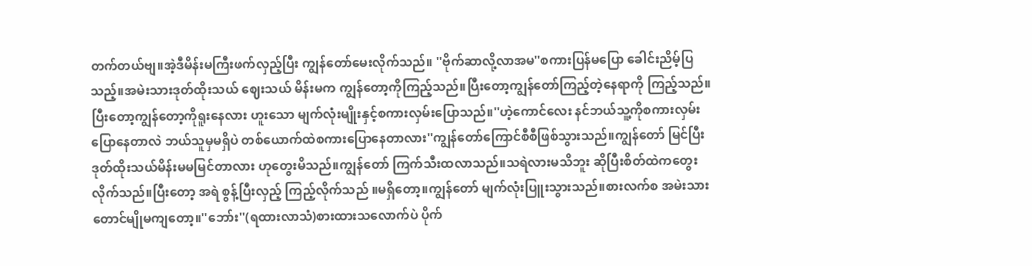တက်တယ်ဗျ။အဲ့ဒီမိန်းမကြီးဖက်လှည့်ပြီး ကျွန်တော်မေးလိုက်သည်။ ''ဗိုက်ဆာလို့လာအမ''စကားပြန်မပြော ခေါင်းညိမ့်ပြသည့်။အမဲးသားဒုတ်ထိုးသယ် ဈေးသယ် မိန်းမက ကျွန်တော့ကိုကြည့်သည်။ပြီးတော့ကျွန်တော်ကြည့်တဲ့နေရာကို ကြည့်သည်။ပြီးတော့ကျွန်တော့ကိုရူးနေလား ဟူးသော မျက်လုံးမျိုးနှင့်စကားလှမ်းပြောသည်။''ဟဲ့ကောင်လေး နင်ဘယ်သူ့ကိုစကားလှမ်းပြောနေတာလဲ ဘယ်သူမှမရှိပဲ တစ်ယောက်ထဲစကားပြောနေတာလား''ကျွန်တော်ကြောင်စီစီဖြစ်သွားသည်။ကျွန်တော် မြင်ပြီး ဒုတ်ထိုးသယ်မိန်းမမမြင်တာလား ဟုတွေးမိသည်။ကျွန်တော် ကြက်သီးထလာသည်။သရဲလားမသိဘူး ဆိုပြီးစိတ်ထဲကတွေးလိုက်သည်။ပြီးတော့ အရဲ စွန့်ပြီးလှည့် ကြည့်လိုက်သည် ။မရှိတော့။ကျွန်တော် မျက်လုံးပြူးသွားသည်။စားလက်စ အမဲးသားတောင်မျိုမကျတော့။''ဘော်း''(ရထားလာသံ)စားထားသလောက်ပဲ ပိုက်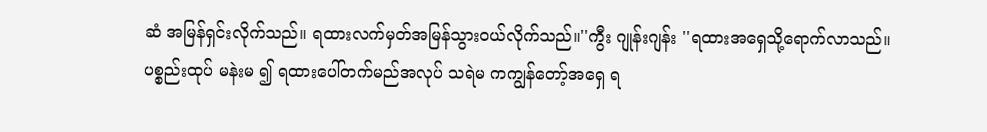ဆံ အမြန်ရှင်းလိုက်သည်။ ရထားလက်မှတ်အမြန်သွားဝယ်လိုက်သည်။''ကွီး ဂျုန်းဂျန်း ''ရထားအရှေသို့ရောက်လာသည်။ပစ္စည်းထုပ် မနဲးမ ၍ ရထားပေါ်တက်မည်အလုပ် သရဲမ ကကျွန်တော့်အရှေ ရ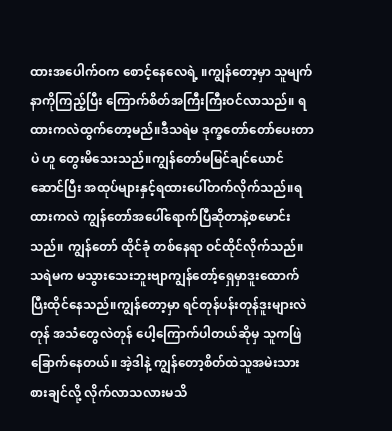ထားအပေါက်ဝက စောင့်နေလေရဲ့ ။ကျွန်တော့မှာ သူမျက်နာကိုကြည့်ပြီး ကြောက်စိတ်အကြီးကြီးဝင်လာသည်။ ရထားကလဲထွက်တော့မည်။ဒီသရဲမ ဒုက္ခတော်တော်ပေးတာပဲ ဟူ တွေးမိသေးသည်။ကျွန်တော်မမြင်ချင်ယောင်ဆောင်ပြီး အထုပ်များနှင့်ရထားပေါ်တက်လိုက်သည်။ရထားကလဲ ကျွန်တော်အပေါ်ရောက်ပြီဆိုတာနဲ့စမောင်းသည်။ ကျွန်တော် ထိုင်ခုံ တစ်နေရာ ဝင်ထိုင်လိုက်သည်။သရဲမက မသွားသေးဘူးဗျာကျွန်တော့်ရှေမှာဒူးထောက်ပြီးထိုင်နေသည်။ကျွန်တော့မှာ ရင်တုန်ပန်းတုန်ဒူးများလဲတုန် အသံတွေလဲတုန် ပေါ့ကြောက်ပါတယ်ဆိုမှ သူကဖြဲခြောက်နေတယ်။ အဲ့ဒါနဲ့ ကျွန်တော့စိတ်ထဲသူအမဲးသားစားချင်လို့ လိုက်လာသလားမသိ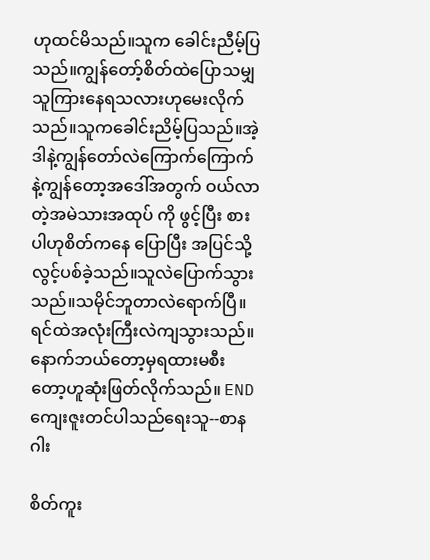ဟုထင်မိသည်။သူက ခေါင်းညီမ့်ပြသည်။ကျွန်တော့်စိတ်ထဲပြောသမျှသူကြားနေရသလားဟုမေးလိုက်သည်။သူကခေါင်းညိမ့်ပြသည်။အဲ့ဒါနဲ့ကျွန်တော်လဲကြောက်ကြောက်နဲ့ကျွန်တော့အဒေါ်အတွက် ဝယ်လာတဲ့အမဲသားအထုပ် ကို ဖွင့်ပြီး စားပါဟုစိတ်ကနေ ပြောပြီး အပြင်သို့ လွင့်ပစ်ခဲ့သည်။သူလဲပြောက်သွားသည်။သမိုင်ဘူတာလဲရောက်ပြီ။ရင်ထဲအလုံးကြီးလဲကျသွားသည်။နောက်ဘယ်တော့မှရထားမစီးတော့ဟူဆုံးဖြတ်လိုက်သည်။ ENDကျေးဇူးတင်ပါသည်ရေးသူ--စာနဂါး

စိတ်ကူး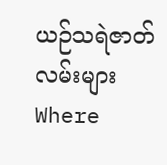ယဉ်သရဲဇာတ်လမ်းများWhere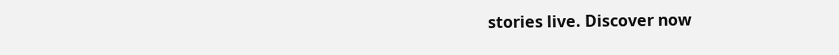stories live. Discover now